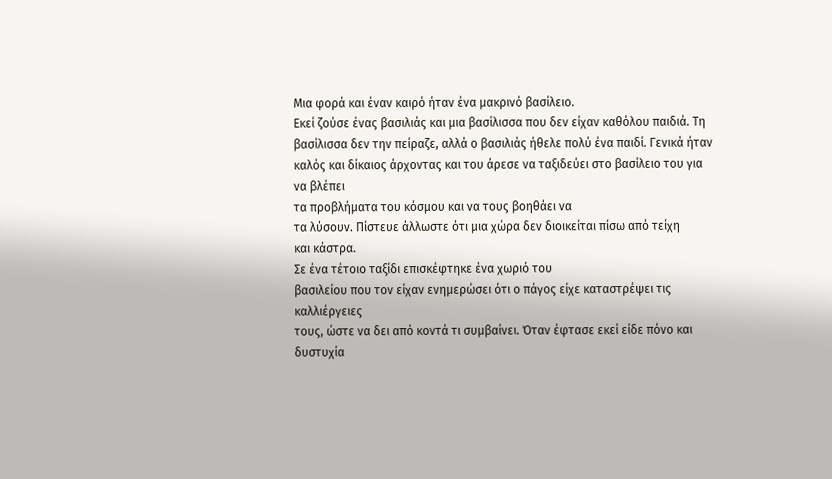Μια φορά και έναν καιρό ήταν ένα μακρινό βασίλειο.
Εκεί ζούσε ένας βασιλιάς και μια βασίλισσα που δεν είχαν καθόλου παιδιά. Τη
βασίλισσα δεν την πείραζε, αλλά ο βασιλιάς ήθελε πολύ ένα παιδί. Γενικά ήταν
καλός και δίκαιος άρχοντας και του άρεσε να ταξιδεύει στο βασίλειο του για να βλέπει
τα προβλήματα του κόσμου και να τους βοηθάει να
τα λύσουν. Πίστευε άλλωστε ότι μια χώρα δεν διοικείται πίσω από τείχη
και κάστρα.
Σε ένα τέτοιο ταξίδι επισκέφτηκε ένα χωριό του
βασιλείου που τον είχαν ενημερώσει ότι ο πάγος είχε καταστρέψει τις καλλιέργειες
τους, ώστε να δει από κοντά τι συμβαίνει. Όταν έφτασε εκεί είδε πόνο και
δυστυχία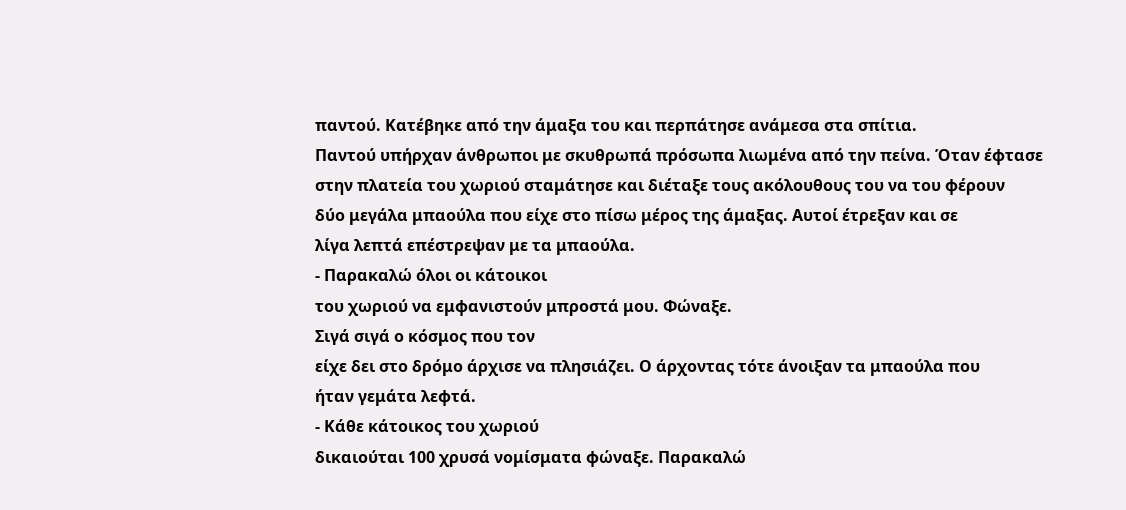παντού. Κατέβηκε από την άμαξα του και περπάτησε ανάμεσα στα σπίτια.
Παντού υπήρχαν άνθρωποι με σκυθρωπά πρόσωπα λιωμένα από την πείνα. Όταν έφτασε
στην πλατεία του χωριού σταμάτησε και διέταξε τους ακόλουθους του να του φέρουν
δύο μεγάλα μπαούλα που είχε στο πίσω μέρος της άμαξας. Αυτοί έτρεξαν και σε
λίγα λεπτά επέστρεψαν με τα μπαούλα.
- Παρακαλώ όλοι οι κάτοικοι
του χωριού να εμφανιστούν μπροστά μου. Φώναξε.
Σιγά σιγά ο κόσμος που τον
είχε δει στο δρόμο άρχισε να πλησιάζει. Ο άρχοντας τότε άνοιξαν τα μπαούλα που
ήταν γεμάτα λεφτά.
- Κάθε κάτοικος του χωριού
δικαιούται 100 χρυσά νομίσματα φώναξε. Παρακαλώ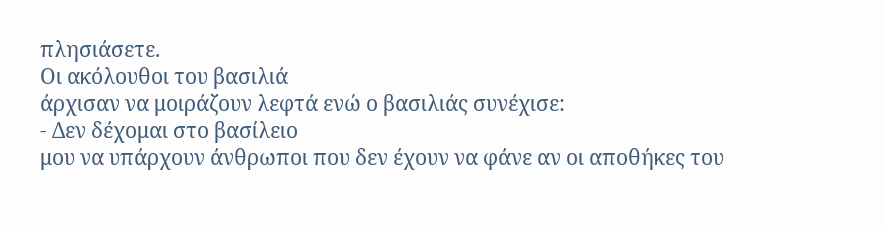πλησιάσετε.
Οι ακόλουθοι του βασιλιά
άρχισαν να μοιράζουν λεφτά ενώ ο βασιλιάς συνέχισε:
- Δεν δέχομαι στο βασίλειο
μου να υπάρχουν άνθρωποι που δεν έχουν να φάνε αν οι αποθήκες του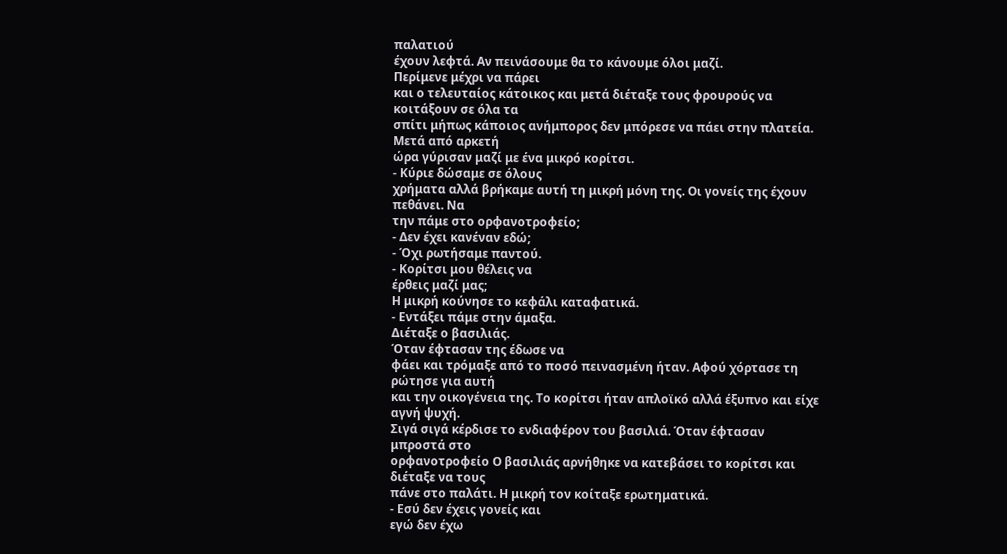παλατιού
έχουν λεφτά. Αν πεινάσουμε θα το κάνουμε όλοι μαζί.
Περίμενε μέχρι να πάρει
και ο τελευταίος κάτοικος και μετά διέταξε τους φρουρούς να κοιτάξουν σε όλα τα
σπίτι μήπως κάποιος ανήμπορος δεν μπόρεσε να πάει στην πλατεία. Μετά από αρκετή
ώρα γύρισαν μαζί με ένα μικρό κορίτσι.
- Κύριε δώσαμε σε όλους
χρήματα αλλά βρήκαμε αυτή τη μικρή μόνη της. Οι γονείς της έχουν πεθάνει. Να
την πάμε στο ορφανοτροφείο;
- Δεν έχει κανέναν εδώ;
- Όχι ρωτήσαμε παντού.
- Κορίτσι μου θέλεις να
έρθεις μαζί μας;
Η μικρή κούνησε το κεφάλι καταφατικά.
- Εντάξει πάμε στην άμαξα.
Διέταξε ο βασιλιάς.
Όταν έφτασαν της έδωσε να
φάει και τρόμαξε από το ποσό πεινασμένη ήταν. Αφού χόρτασε τη ρώτησε για αυτή
και την οικογένεια της. Το κορίτσι ήταν απλοϊκό αλλά έξυπνο και είχε αγνή ψυχή.
Σιγά σιγά κέρδισε το ενδιαφέρον του βασιλιά. Όταν έφτασαν μπροστά στο
ορφανοτροφείο Ο βασιλιάς αρνήθηκε να κατεβάσει το κορίτσι και διέταξε να τους
πάνε στο παλάτι. Η μικρή τον κοίταξε ερωτηματικά.
- Εσύ δεν έχεις γονείς και
εγώ δεν έχω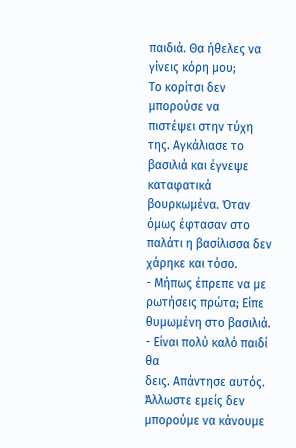παιδιά. Θα ήθελες να γίνεις κόρη μου;
Το κορίτσι δεν μπορούσε να
πιστέψει στην τύχη της. Αγκάλιασε το βασιλιά και έγνεψε καταφατικά βουρκωμένα. Όταν
όμως έφτασαν στο παλάτι η βασίλισσα δεν χάρηκε και τόσο.
- Μήπως έπρεπε να με
ρωτήσεις πρώτα; Είπε θυμωμένη στο βασιλιά.
- Είναι πολύ καλό παιδί θα
δεις. Απάντησε αυτός. Άλλωστε εμείς δεν μπορούμε να κάνουμε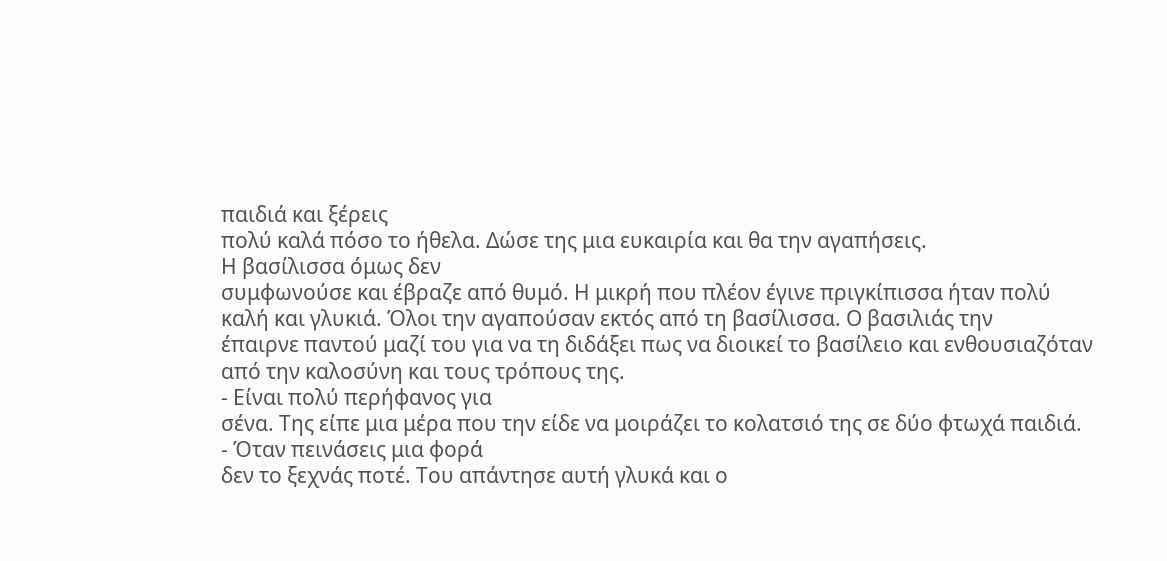παιδιά και ξέρεις
πολύ καλά πόσο το ήθελα. Δώσε της μια ευκαιρία και θα την αγαπήσεις.
Η βασίλισσα όμως δεν
συμφωνούσε και έβραζε από θυμό. Η μικρή που πλέον έγινε πριγκίπισσα ήταν πολύ
καλή και γλυκιά. Όλοι την αγαπούσαν εκτός από τη βασίλισσα. Ο βασιλιάς την
έπαιρνε παντού μαζί του για να τη διδάξει πως να διοικεί το βασίλειο και ενθουσιαζόταν
από την καλοσύνη και τους τρόπους της.
- Είναι πολύ περήφανος για
σένα. Της είπε μια μέρα που την είδε να μοιράζει το κολατσιό της σε δύο φτωχά παιδιά.
- Όταν πεινάσεις μια φορά
δεν το ξεχνάς ποτέ. Του απάντησε αυτή γλυκά και ο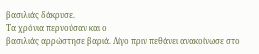βασιλιάς δάκρυσε.
Τα χρόνια περνούσαν και ο
βασιλιάς αρρώστησε βαριά. Λίγο πριν πεθάνει ανακοίνωσε στο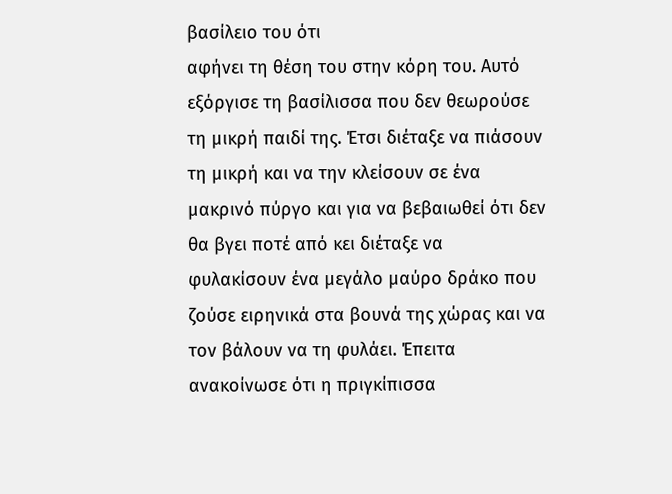βασίλειο του ότι
αφήνει τη θέση του στην κόρη του. Αυτό εξόργισε τη βασίλισσα που δεν θεωρούσε
τη μικρή παιδί της. Έτσι διέταξε να πιάσουν τη μικρή και να την κλείσουν σε ένα
μακρινό πύργο και για να βεβαιωθεί ότι δεν θα βγει ποτέ από κει διέταξε να
φυλακίσουν ένα μεγάλο μαύρο δράκο που ζούσε ειρηνικά στα βουνά της χώρας και να
τον βάλουν να τη φυλάει. Έπειτα ανακοίνωσε ότι η πριγκίπισσα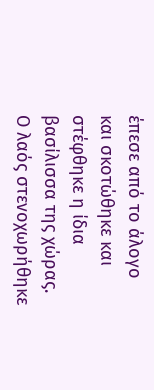έπεσε από το άλογο
και σκοτώθηκε και στέφθηκε η ίδια βασίλισσα της χώρας. Ο λαός στενοχωρήθηκε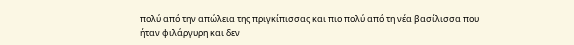πολύ από την απώλεια της πριγκίπισσας και πιο πολύ από τη νέα βασίλισσα που
ήταν φιλάργυρη και δεν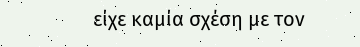είχε καμία σχέση με τον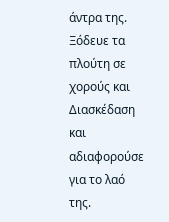άντρα της. Ξόδευε τα πλούτη σε
χορούς και Διασκέδαση και αδιαφορούσε για το λαό της.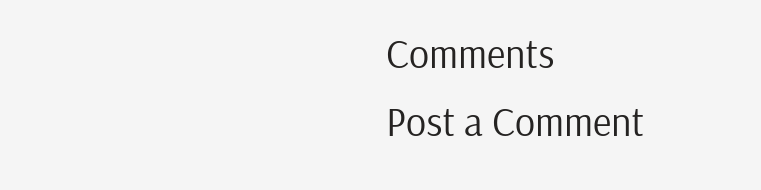Comments
Post a Comment